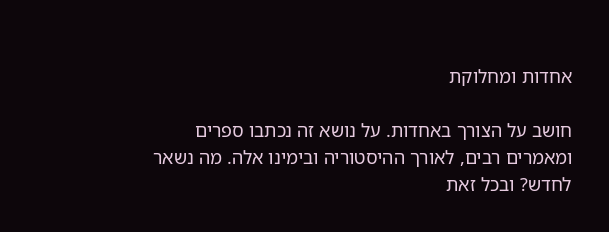אחדות ומחלוקת

חושב על הצורך באחדות. על נושא זה נכתבו ספרים ומאמרים רבים, לאורך ההיסטוריה ובימינו אלה. מה נשאר לחדש? ובכל זאת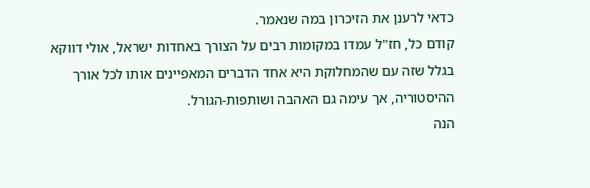כדאי לרענן את הזיכרון במה שנאמר.
קודם כל, חז"ל עמדו במקומות רבים על הצורך באחדות ישראל, אולי דווקא בגלל שזה עם שהמחלוקת היא אחד הדברים המאפיינים אותו לכל אורך ההיסטוריה, אך עימה גם האהבה ושותפות-הגורל.
הנה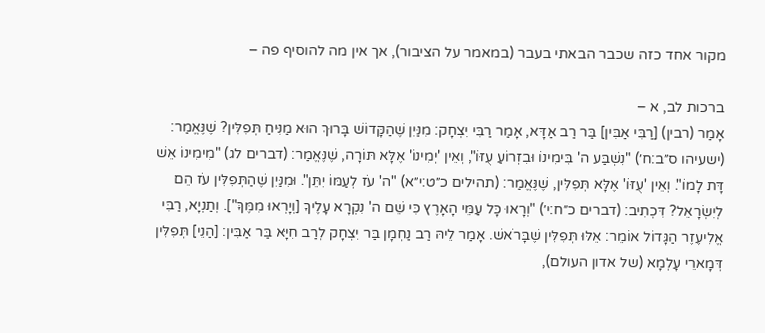מקור אחד כזה שכבר הבאתי בעבר (במאמר על הציבור), אך אין מה להוסיף פה –

ברכות לב, א –
אָמַר (רבין) [רַבִּי אַבִּין] בַּר רַב אַדָּא, אָמַר רַבִּי יִצְחָק: מִנַּיִן שֶׁהַקָּדוֹשׁ בָּרוּךְ הוּא מַנִּיחַ תְּפִלִּין? שֶׁנֶּאֱמַר: (ישעיהו ס״ב:ח׳) "נִשְׁבַּע ה' בִּימִינוֹ וּבִזְרוֹעַ עֻזּוֹ", וְאֵין 'יְמִינוֹ' אֶלָּא תּוֹרָה, שֶׁנֶּאֱמַר: (דברים לג) "מִימִינוֹ אֵשׁ דָּת לָמוֹ". וְאֵין 'עֻזּוֹ' אֶלָּא תְּפִלִּין, שֶׁנֶּאֱמַר: (תהילים כ״ט:י״א) "ה' עֹז לְעַמּוֹ יִתֵּן". וּמִנַּיִן שֶׁהַתְּפִלִּין עֹז הֵם לְיִשְׂרָאֵל? דִּכְתִיב: (דברים כ״ח:י׳) "וְרָאוּ כָּל עַמֵּי הָאָרֶץ כִּי שֵׁם ה' נִקְרָא עָלֶיךָ [וְיָרְאוּ מִמֶּךָּ"]. וְתַנְיָא, רַבִּי אֱלִיעֶזֶר הַגָּדוֹל אוֹמֵר: אֵלּוּ תְּפִלִּין שֶׁבָּרֹאשׁ. אָמַר לֵיהּ רַב נַחְמָן בַּר יִצְחָק לְרַב חִיָּא בַּר אַבִּין: [הַנֵי] תְּפִלִּין דְּמָארֵי עָלְמָא (של אדון העולם),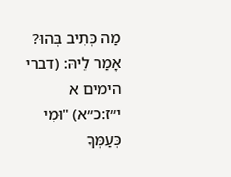מַה כְּתִיב בְּהוּ? אָמַר לֵיהּ: (דברי הימים א י״ז:כ״א) "וּמִי כְּעַמְּךָ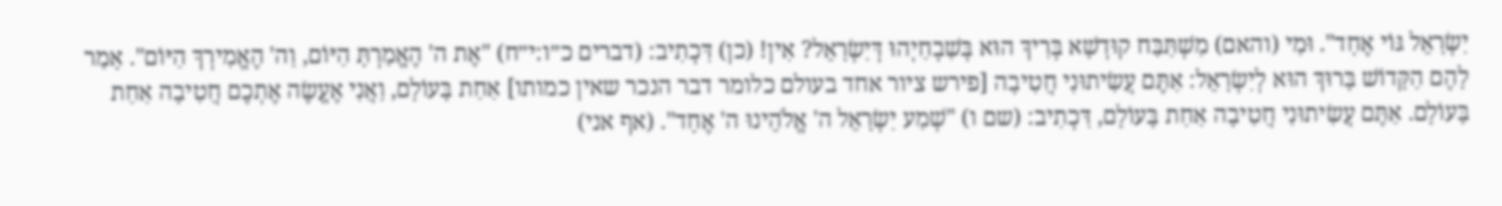יִשְׂרָאֵל גּוֹי אֶחָד". וּמִי (והאם) מִשְׁתַּבַּח קוּדְשָׁא בְּרִיךְ הוּא בְּשִׁבְחַיְהוּ דְּיִשְׂרָאֵל? אִין! (כן) דִּכְתִיב: (דברים כ״ו:י״ח) "אֶת ה' הֶאֱמַרְתָּ הַיּוֹם, וַה' הֶאֱמִירְךָ הַיּוֹם". אָמַר לָהֶם הַקָּדוֹשׁ בָּרוּךְ הוּא לְיִשְׂרָאֵל: אַתֶּם עֲשִׂיתוּנִי חֲטִיבָה [פירש ציור אחד בעולם כלומר דבר הנכר שאין כמותו] אַחַת בָּעוֹלָם, וַאֲנִי אֶעֱשֶׂה אֶתְכֶם חֲטִיבָה אַחַת בָּעוֹלָם. אַתֶּם עֲשִׂיתוּנִי חֲטִיבָה אַחַת בָּעוֹלָם, דִּכְתִיב: (שם ו) "שְׁמַע יִשְׂרָאֵל ה' אֱלֹהֵינוּ ה' אֶחָד". (אף אני)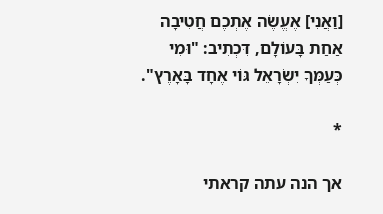[וַאֲנִי] אֶעֱשֶׂה אֶתְכֶם חֲטִיבָה אַחַת בָּעוֹלָם, דִּכְתִיב: "וּמִי כְּעַמְּךָ יִשְׂרָאֵל גּוֹי אֶחָד בָּאָרֶץ".

*

אך הנה עתה קראתי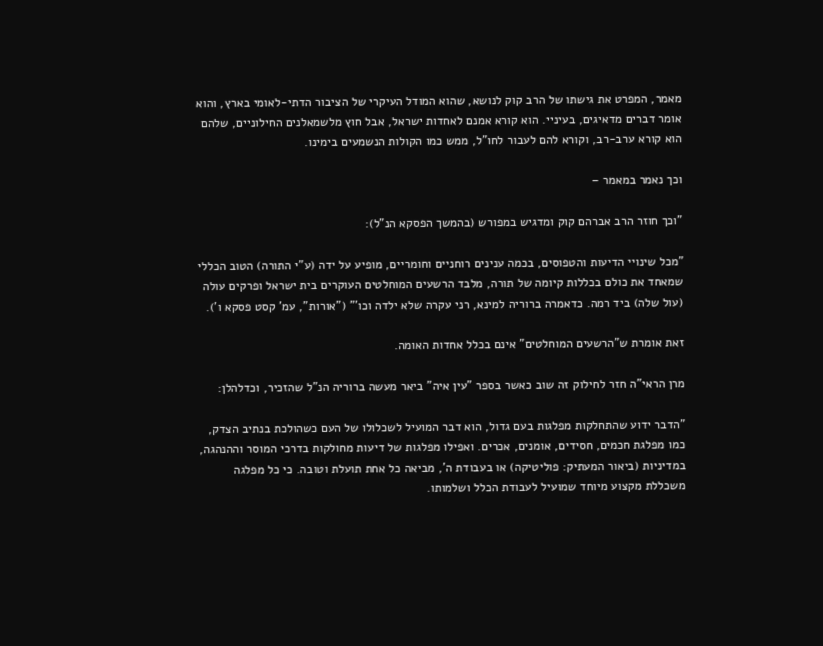מאמר, המפרט את גישתו של הרב קוק לנושא, שהוא המודל העיקרי של הציבור הדתי-לאומי בארץ, והוא אומר דברים מדאיגים, בעיניי. הוא קורא אמנם לאחדות ישראל, אבל חוץ מלשמאלנים החילוניים, שלהם הוא קורא ערב-רב, וקורא להם לעבור לחו"ל, ממש כמו הקולות הנשמעים בימינו.

וכך נאמר במאמר –

"וכך חוזר הרב אברהם קוק ומדגיש במפורש (בהמשך הפסקא הנ"ל):

"מכל שינויי הדיעות והטפוסים, בכמה ענינים רוחניים וחומריים, מופיע על ידה (ע"י התורה) הטוב הכללי שמאחד את כולם בכללות קיומה של תורה, מלבד הרשעים המוחלטים העוקרים בית ישראל ופרקים עולה (עול שלה) ביד רמה. כדאמרה ברוריה למינא, רני עקרה שלא ילדה וכו'" ("אורות", עמ' קסט פסקא ו').

זאת אומרת ש"הרשעים המוחלטים" אינם בכלל אחדות האומה.

מרן הראי"ה חזר לחילוק זה שוב כאשר בספר "עין איה" ביאר מעשה ברוריה הנ"ל שהזכיר, וכדלהלן:

"הדבר ידוע שהתחלקות מפלגות בעם גדול, הוא דבר המועיל לשכלולו של העם כשהולכת בנתיב הצדק, כמו מפלגת חכמים, חסידים, אומנים, אכרים. ואפילו מפלגות של דיעות מחולקות בדרכי המוסר וההנהגה, במדיניות (ביאור המעתיק: פוליטיקה) או בעבודת ה', מביאה כל אחת תועלת וטובה. כי כל מפלגה משכללת מקצוע מיוחד שמועיל לעבודת הכלל ושלמותו.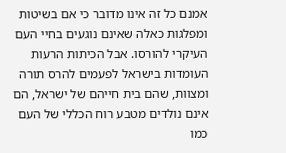אמנם כל זה אינו מדובר כי אם בשיטות ומפלגות כאלה שאינם נוגעים בחיי העם העיקרי להורסו. אבל הכיתות הרעות העומדות בישראל לפעמים להרס תורה ומצוות, שהם בית חייהם של ישראל, הם אינם נולדים מטבע רוח הכללי של העם כמו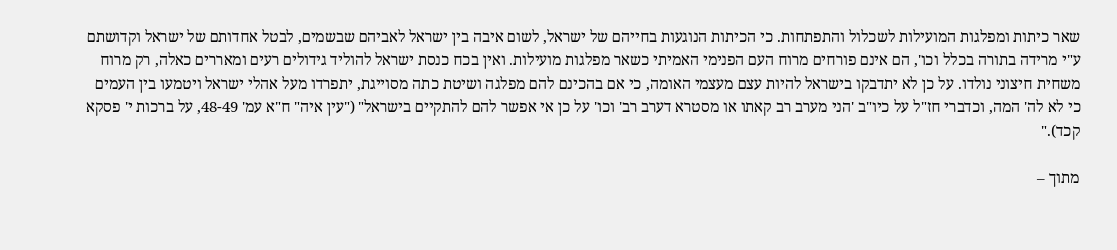שאר כיתות ומפלגות המועילות לשכלול והתפתחות. כי הכיתות הנוגעות בחייהם של ישראל, לשום איבה בין ישראל לאביהם שבשמים, לבטל אחדותם של ישראל וקדושתם ע"י מרידה בתורה בכלל וכו', הם אינם פורחים מרוח העם הפנימי האמיתי כשאר מפלגות מועילות. ואין בכח כנסת ישראל להוליד גידולים רעים ומאררים כאלה, רק מרוח משחית חיצוני נולדו. על כן לא יתדבקו בישראל להיות עצם מעצמי האומה, כי אם בהכינם להם מפלגה ושיטת כתה מסוייגת, יתפרדו מעל אהלי ישראל ויטמעו בין העמים כי לא לה' המה, וכדברי חז"ל על כיו"ב 'הני מערב רב קאתו או מסטרא דערב רב' וכו' על כן אי אפשר להם להתקיים בישראל" ("עין איה" ח"א עמ' 48-49, על ברכות י' פסקא קכד)."

מתוך –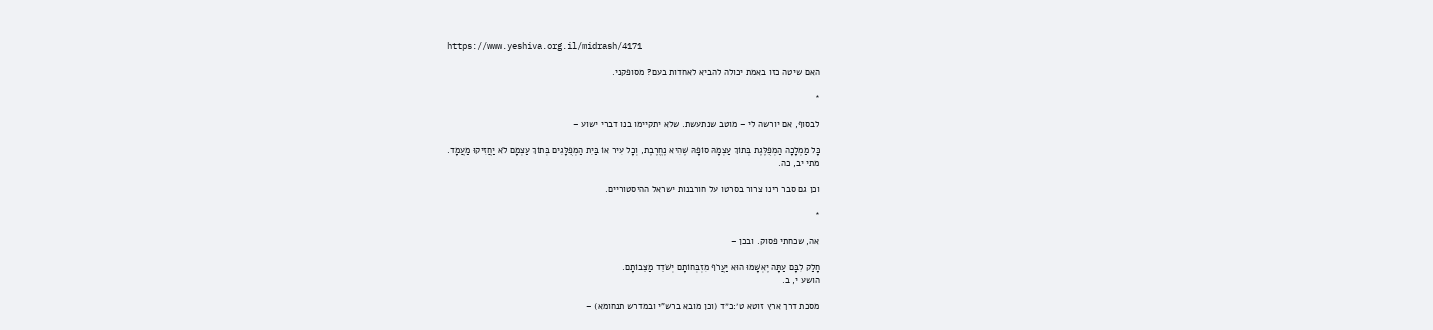https://www.yeshiva.org.il/midrash/4171

האם שיטה כזו באמת יכולה להביא לאחדות בעם? מסופקני.

*

לבסוף, אם יורשה לי – מוטב שנתעשת. שלא יתקיימו בנו דברי ישוע –

כָּל מַמְלָכָה הַמְפֻלֶּגֶת בְּתוֹךְ עַצְמָהּ סוֹפָהּ שֶׁהִיא נֶחֱרֶבֶת, וְכָל עִיר אוֹ בַּיִת הַמְפֻלָּגִים בְּתוֹךְ עַצְמָם לֹא יַחֲזִיקוּ מַעֲמָד.
מתי יב, כה.

וכן גם סבר רינו צרור בסרטו על חורבנות ישראל ההיסטוריים.

*

אה, שכחתי פסוק. ובכן –

חָלַק לִבָּם עַתָּה יֶאְשָׁמוּ הוּא יַעֲרֹף מִזְבְּחוֹתָם יְשֹׁדֵד מַצֵּבוֹתָם.
הושע י, ב.

מסכת דרך ארץ זוטא ט׳:כ״ד (וכן מובא ברש"י ובמדרש תנחומא) –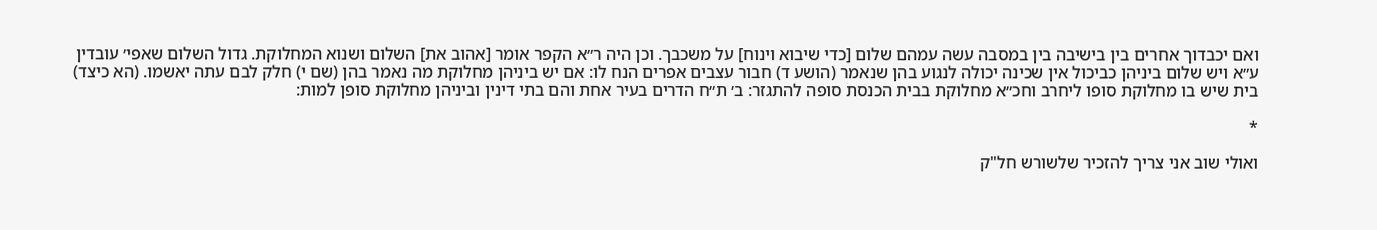ואם יכבדוך אחרים בין בישיבה בין במסבה עשה עמהם שלום [כדי שיבוא וינוח] על משכבך. וכן היה ר״א הקפר אומר [אהוב את] השלום ושנוא המחלוקת. גדול השלום שאפי׳ עובדין ע״א ויש שלום ביניהן כביכול אין שכינה יכולה לנגוע בהן שנאמר (הושע ד) חבור עצבים אפרים הנח לו: אם יש ביניהן מחלוקת מה נאמר בהן (שם י) חלק לבם עתה יאשמו. (הא כיצד) בית שיש בו מחלוקת סופו ליחרב וחכ״א מחלוקת בבית הכנסת סופה להתגזר: ב׳ ת״ח הדרים בעיר אחת והם בתי דינין וביניהן מחלוקת סופן למות:

*

ואולי שוב אני צריך להזכיר שלשורש חל"ק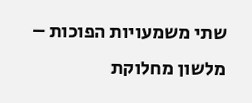שתי משמעויות הפוכות – מלשון מחלוקת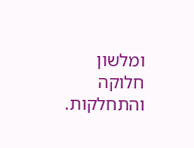ומלשון חלוקה והתחלקות.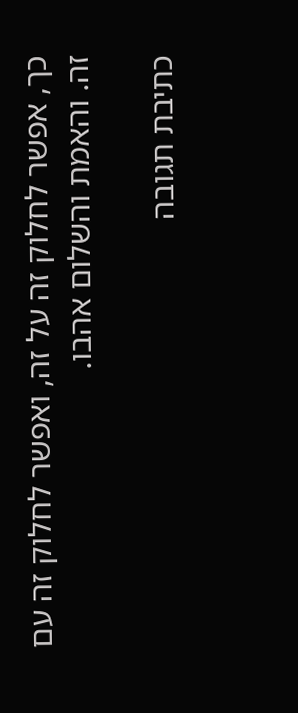כך, אפשר לחלוק זה על זה, ואפשר לחלוק זה עם זה. והאמת והשלום אהבו.

כתיבת תגובה